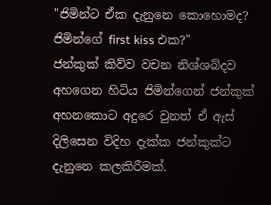"ජිමින්ට ඒක දැනුනෙ කොහොමද? ජිමින්ගේ first kiss එක?"
ජන්කුක් කිව්ව වචන නිශ්ශබ්දව අහගෙන හිටිය ජිමින්ගෙන් ජන්කුක් අහනකොට අදුරෙ වුනත් ඒ ඇස් දිලිසෙන විදිහ දැක්ක ජන්කුක්ට දැනුනෙ කලකිරීමක්.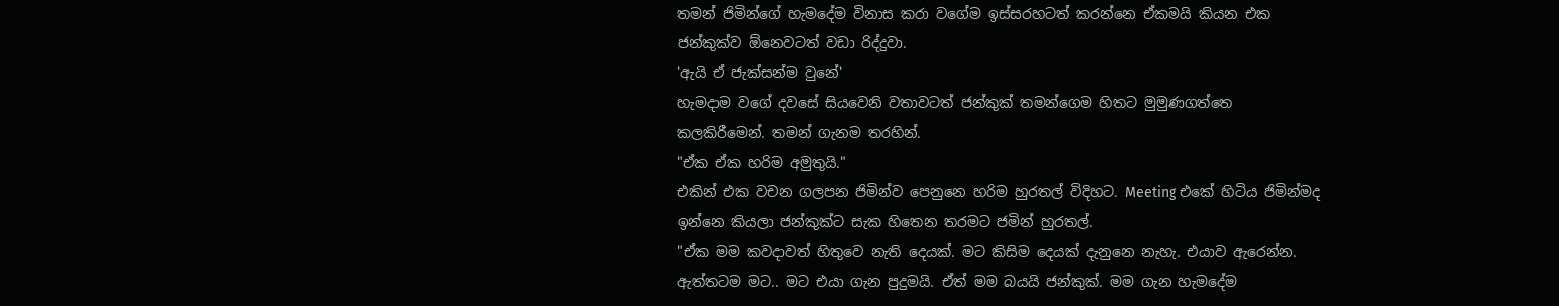තමන් ජිමින්ගේ හැමදේම විනාස කරා වගේම ඉස්සරහටත් කරන්නෙ ඒකමයි කියන එක ජන්කුක්ව ඕනෙවටත් වඩා රිද්දුවා.
'ඇයි ඒ ජැක්සන්ම වුනේ'
හැමදාම වගේ දවසේ සියවෙනි වතාවටත් ජන්කුක් තමන්ගෙම හිතට මුමුණගත්තෙ කලකිරීමෙන්. තමන් ගැනම තරහින්.
"ඒක ඒක හරිම අමුතුයි."
එකින් එක වචන ගලපන ජිමින්ව පෙනුනෙ හරිම හුරතල් විදිහට. Meeting එකේ හිටිය ජිමින්මද ඉන්නෙ කියලා ජන්කුක්ට සැක හිතෙන තරමට ජමින් හුරතල්.
"ඒක මම කවදාවත් හිතුවෙ නැති දෙයක්. මට කිසිම දෙයක් දැනුනෙ නැහැ. එයාව ඇරෙන්න. ඇත්තටම මට.. මට එයා ගැන පුදුමයි. ඒත් මම බයයි ජන්කුක්. මම ගැන හැමදේම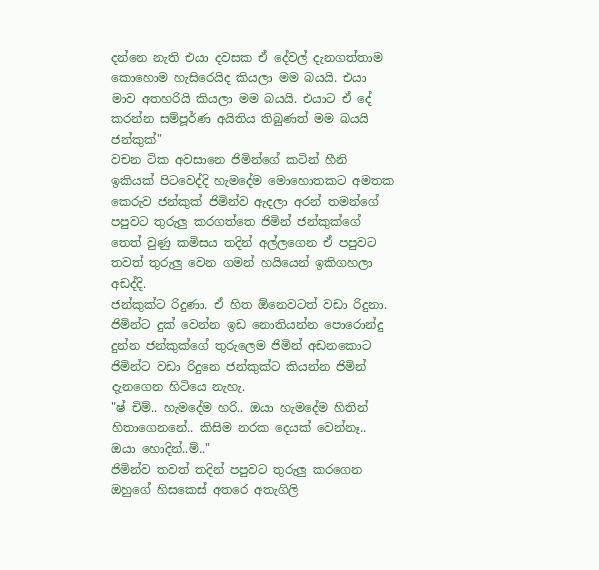දන්නෙ නැති එයා දවසක ඒ දේවල් දැනගත්තාම කොහොම හැසිරෙයිද කියලා මම බයයි. එයා මාව අතහරියි කියලා මම බයයි. එයාට ඒ දේ කරන්න සම්පූර්ණ අයිතිය තිබුණත් මම බයයි ජන්කුක්"
වචන ටික අවසානෙ ජිමින්ගේ කටින් හීනි ඉකියක් පිටවෙද්දි හැමදේම මොහොතකට අමතක කෙරුව ජන්කුක් ජිමින්ව ඇදලා අරන් තමන්ගේ පපුවට තුරුලු කරගත්තෙ ජිමින් ජන්කුක්ගේ තෙත් වුණු කමිසය තදින් අල්ලගෙන ඒ පපුවට තවත් තුරුලු වෙන ගමන් හයියෙන් ඉකිගහලා අඩද්දි.
ජන්කුක්ට රිදුණා. ඒ හිත ඕනෙවටත් වඩා රිදුනා. ජිමින්ට දුක් වෙන්න ඉඩ නොතියන්න පොරොන්දු දුන්න ජන්කුක්ගේ තුරුලෙම ජිමින් අඩනකොට ජිමින්ට වඩා රිදුනෙ ජන්කුක්ට කියන්න ජිමින් දැනගෙන හිටියෙ නැහැ.
"ෂ් චිම්.. හැමදේම හරි.. ඔයා හැමදේම හිතින් හිතාගෙනනේ.. කිසිම නරක දෙයක් වෙන්නෑ.. ඔයා හොදින්..ම්.."
ජිමින්ව තවත් තදින් පපුවට තුරුලු කරගෙන ඔහුගේ හිසකෙස් අතරෙ අතැගිලි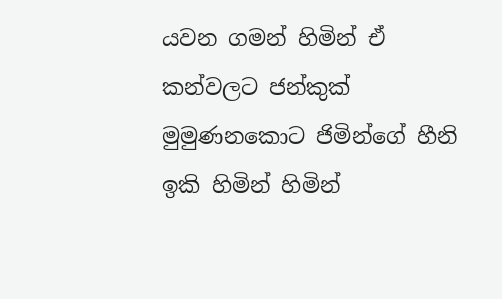යවන ගමන් හිමින් ඒ කන්වලට ජන්කුක් මුමුණනකොට ජිමින්ගේ හීනි ඉකි හිමින් හිමින්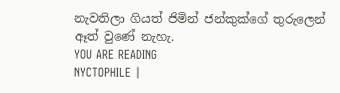නැවතිලා ගියත් ජිමින් ජන්කුක්ගේ තුරුලෙන් ඈත් වුණේ නැහැ.
YOU ARE READING
NYCTOPHILE |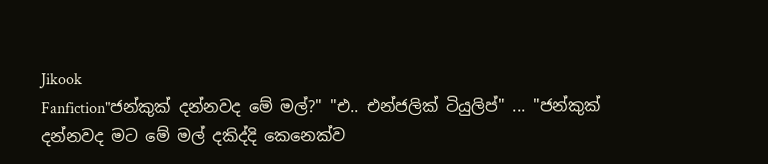Jikook
Fanfiction"ජන්කුක් දන්නවද මේ මල්?" "එ.. එන්ජලික් ටියුලිප්" ... "ජන්කුක් දන්නවද මට මේ මල් දකිද්දි කෙනෙක්ව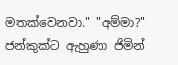මතක්වෙනවා." "අම්මා?" ජන්කුක්ට ඇහුණා ජිමින්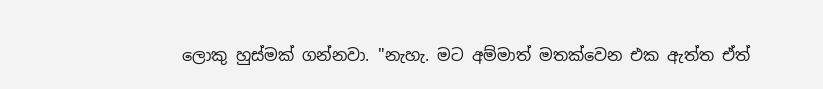ලොකු හුස්මක් ගන්නවා. "නැහැ. මට අම්මාත් මතක්වෙන එක ඇත්ත ඒත්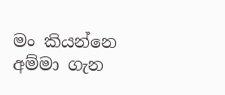මං කියන්නෙ අම්මා ගැන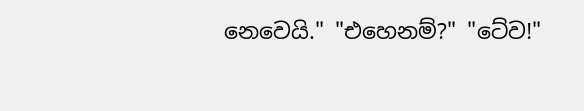නෙවෙයි." "එහෙනම්?" "ටේව!"